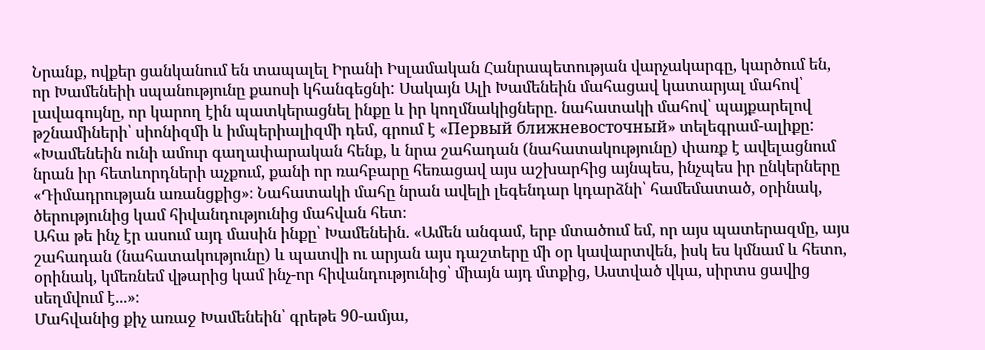Նրանք, ովքեր ցանկանում են տապալել Իրանի Իսլամական Հանրապետության վարչակարգը, կարծում են, որ Խամենեիի սպանությունը քաոսի կհանգեցնի: Սակայն Ալի Խամենեին մահացավ կատարյալ մահով՝ լավագույնը, որ կարող էին պատկերացնել ինքը և իր կողմնակիցները. նահատակի մահով՝ պայքարելով թշնամիների՝ սիոնիզմի և իմպերիալիզմի դեմ, գրում է «Первый ближневосточный» տելեգրամ-ալիքը:
«Խամենեին ունի ամուր գաղափարական հենք, և նրա շահադան (նահատակությունը) փառք է ավելացնում նրան իր հետևորդների աչքում, քանի որ ռահբարը հեռացավ այս աշխարհից այնպես, ինչպես իր ընկերները «Դիմադրության առանցքից»։ Նահատակի մահը նրան ավելի լեգենդար կդարձնի՝ համեմատած, օրինակ, ծերությունից կամ հիվանդությունից մահվան հետ։
Ահա թե ինչ էր ասում այդ մասին ինքը՝ Խամենեին. «Ամեն անգամ, երբ մտածում եմ, որ այս պատերազմը, այս շահադան (նահատակությունը) և պատվի ու արյան այս դաշտերը մի օր կավարտվեն, իսկ ես կմնամ և հետո, օրինակ, կմեռնեմ վթարից կամ ինչ-որ հիվանդությունից՝ միայն այդ մտքից, Աստված վկա, սիրտս ցավից սեղմվում է...»։
Մահվանից քիչ առաջ Խամենեին՝ գրեթե 90-ամյա,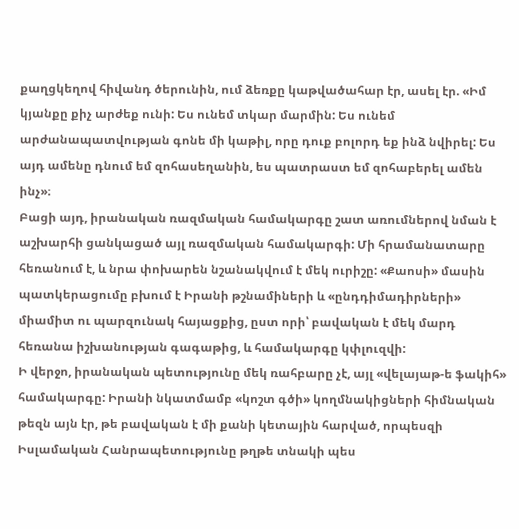քաղցկեղով հիվանդ ծերունին, ում ձեռքը կաթվածահար էր, ասել էր. «Իմ կյանքը քիչ արժեք ունի: Ես ունեմ տկար մարմին: Ես ունեմ արժանապատվության գոնե մի կաթիլ, որը դուք բոլորդ եք ինձ նվիրել: Ես այդ ամենը դնում եմ զոհասեղանին, ես պատրաստ եմ զոհաբերել ամեն ինչ»։
Բացի այդ, իրանական ռազմական համակարգը շատ առումներով նման է աշխարհի ցանկացած այլ ռազմական համակարգի: Մի հրամանատարը հեռանում է, և նրա փոխարեն նշանակվում է մեկ ուրիշը: «Քաոսի» մասին պատկերացումը բխում է Իրանի թշնամիների և «ընդդիմադիրների» միամիտ ու պարզունակ հայացքից, ըստ որի՝ բավական է մեկ մարդ հեռանա իշխանության գագաթից, և համակարգը կփլուզվի:
Ի վերջո, իրանական պետությունը մեկ ռահբարը չէ, այլ «վելայաթ-ե ֆակիհ» համակարգը: Իրանի նկատմամբ «կոշտ գծի» կողմնակիցների հիմնական թեզն այն էր, թե բավական է մի քանի կետային հարված, որպեսզի Իսլամական Հանրապետությունը թղթե տնակի պես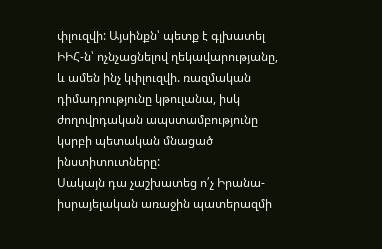փլուզվի: Այսինքն՝ պետք է գլխատել ԻԻՀ-ն՝ ոչնչացնելով ղեկավարությանը, և ամեն ինչ կփլուզվի. ռազմական դիմադրությունը կթուլանա, իսկ ժողովրդական ապստամբությունը կսրբի պետական մնացած ինստիտուտները:
Սակայն դա չաշխատեց ո՛չ Իրանա-իսրայելական առաջին պատերազմի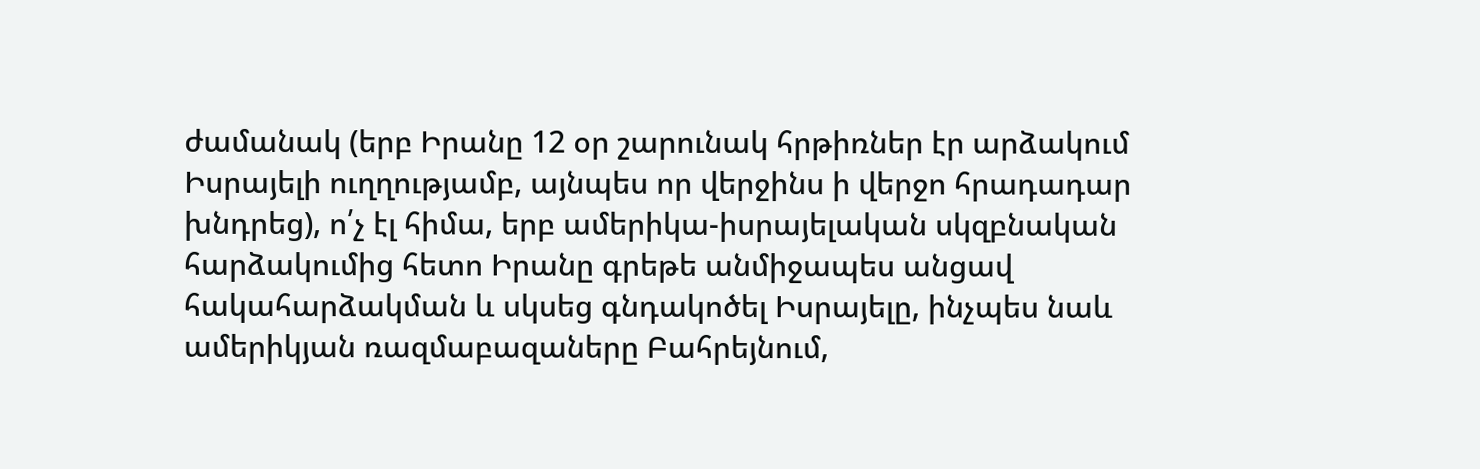ժամանակ (երբ Իրանը 12 օր շարունակ հրթիռներ էր արձակում Իսրայելի ուղղությամբ, այնպես որ վերջինս ի վերջո հրադադար խնդրեց), ո՛չ էլ հիմա, երբ ամերիկա-իսրայելական սկզբնական հարձակումից հետո Իրանը գրեթե անմիջապես անցավ հակահարձակման և սկսեց գնդակոծել Իսրայելը, ինչպես նաև ամերիկյան ռազմաբազաները Բահրեյնում,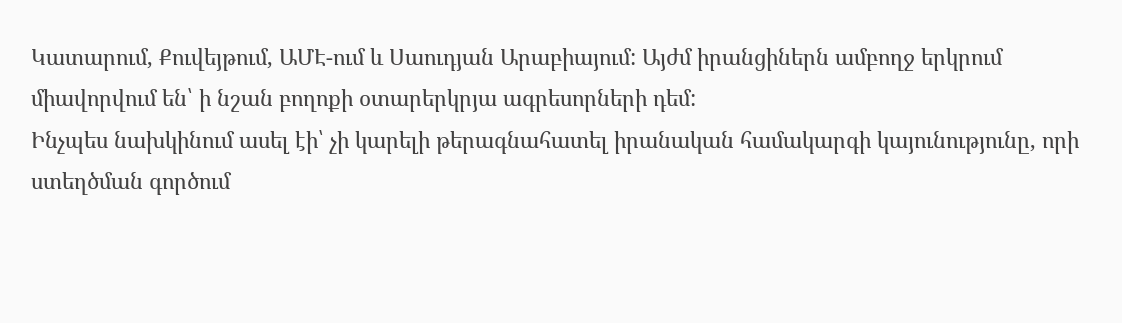Կատարում, Քուվեյթում, ԱՄԷ-ում և Սաուդյան Արաբիայում: Այժմ իրանցիներն ամբողջ երկրում միավորվում են՝ ի նշան բողոքի օտարերկրյա ագրեսորների դեմ:
Ինչպես նախկինում ասել էի՝ չի կարելի թերագնահատել իրանական համակարգի կայունությունը, որի ստեղծման գործում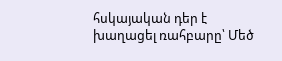հսկայական դեր է խաղացել ռահբարը՝ Մեծ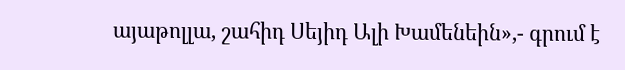այաթոլլա, շահիդ Սեյիդ Ալի Խամենեին»,- գրում է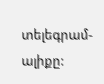տելեգրամ-ալիքը: